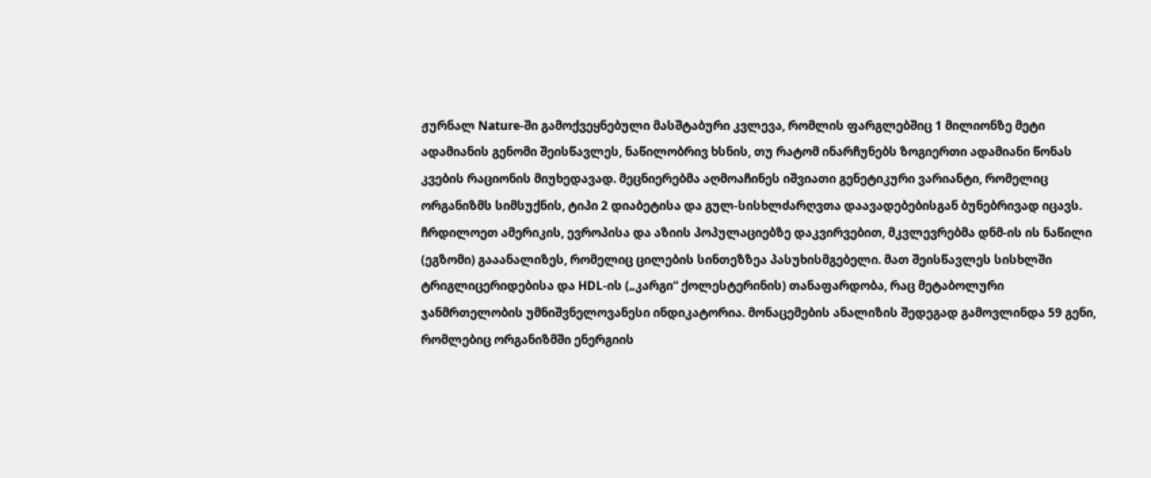ჟურნალ Nature-ში გამოქვეყნებული მასშტაბური კვლევა, რომლის ფარგლებშიც 1 მილიონზე მეტი ადამიანის გენომი შეისწავლეს, ნაწილობრივ ხსნის, თუ რატომ ინარჩუნებს ზოგიერთი ადამიანი წონას კვების რაციონის მიუხედავად. მეცნიერებმა აღმოაჩინეს იშვიათი გენეტიკური ვარიანტი, რომელიც ორგანიზმს სიმსუქნის, ტიპი 2 დიაბეტისა და გულ-სისხლძარღვთა დაავადებებისგან ბუნებრივად იცავს.
ჩრდილოეთ ამერიკის, ევროპისა და აზიის პოპულაციებზე დაკვირვებით, მკვლევრებმა დნმ-ის ის ნაწილი (ეგზომი) გააანალიზეს, რომელიც ცილების სინთეზზეა პასუხისმგებელი. მათ შეისწავლეს სისხლში ტრიგლიცერიდებისა და HDL-ის („კარგი“ ქოლესტერინის) თანაფარდობა, რაც მეტაბოლური ჯანმრთელობის უმნიშვნელოვანესი ინდიკატორია. მონაცემების ანალიზის შედეგად გამოვლინდა 59 გენი, რომლებიც ორგანიზმში ენერგიის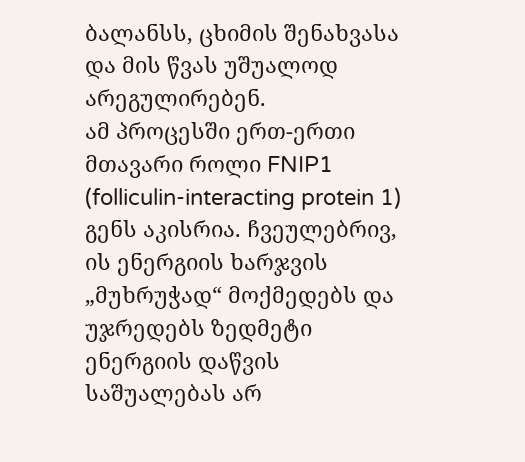ბალანსს, ცხიმის შენახვასა და მის წვას უშუალოდ არეგულირებენ.
ამ პროცესში ერთ-ერთი მთავარი როლი FNIP1 (folliculin-interacting protein 1) გენს აკისრია. ჩვეულებრივ, ის ენერგიის ხარჯვის „მუხრუჭად“ მოქმედებს და უჯრედებს ზედმეტი ენერგიის დაწვის საშუალებას არ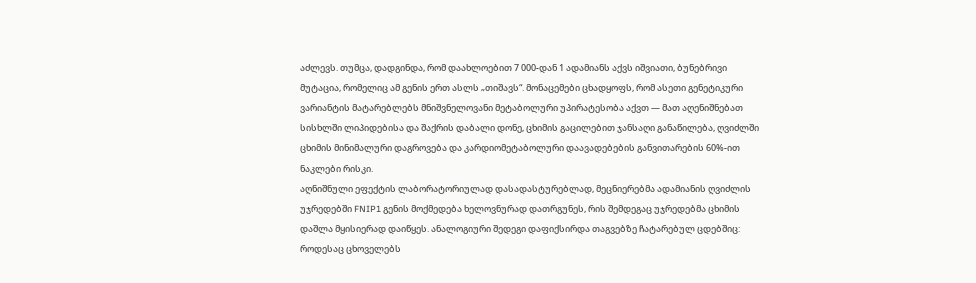აძლევს. თუმცა, დადგინდა, რომ დაახლოებით 7 000-დან 1 ადამიანს აქვს იშვიათი, ბუნებრივი მუტაცია, რომელიც ამ გენის ერთ ასლს „თიშავს“. მონაცემები ცხადყოფს, რომ ასეთი გენეტიკური ვარიანტის მატარებლებს მნიშვნელოვანი მეტაბოლური უპირატესობა აქვთ — მათ აღენიშნებათ სისხლში ლიპიდებისა და შაქრის დაბალი დონე, ცხიმის გაცილებით ჯანსაღი განაწილება, ღვიძლში ცხიმის მინიმალური დაგროვება და კარდიომეტაბოლური დაავადებების განვითარების 60%-ით ნაკლები რისკი.
აღნიშნული ეფექტის ლაბორატორიულად დასადასტურებლად, მეცნიერებმა ადამიანის ღვიძლის უჯრედებში FNIP1 გენის მოქმედება ხელოვნურად დათრგუნეს, რის შემდეგაც უჯრედებმა ცხიმის დაშლა მყისიერად დაიწყეს. ანალოგიური შედეგი დაფიქსირდა თაგვებზე ჩატარებულ ცდებშიც: როდესაც ცხოველებს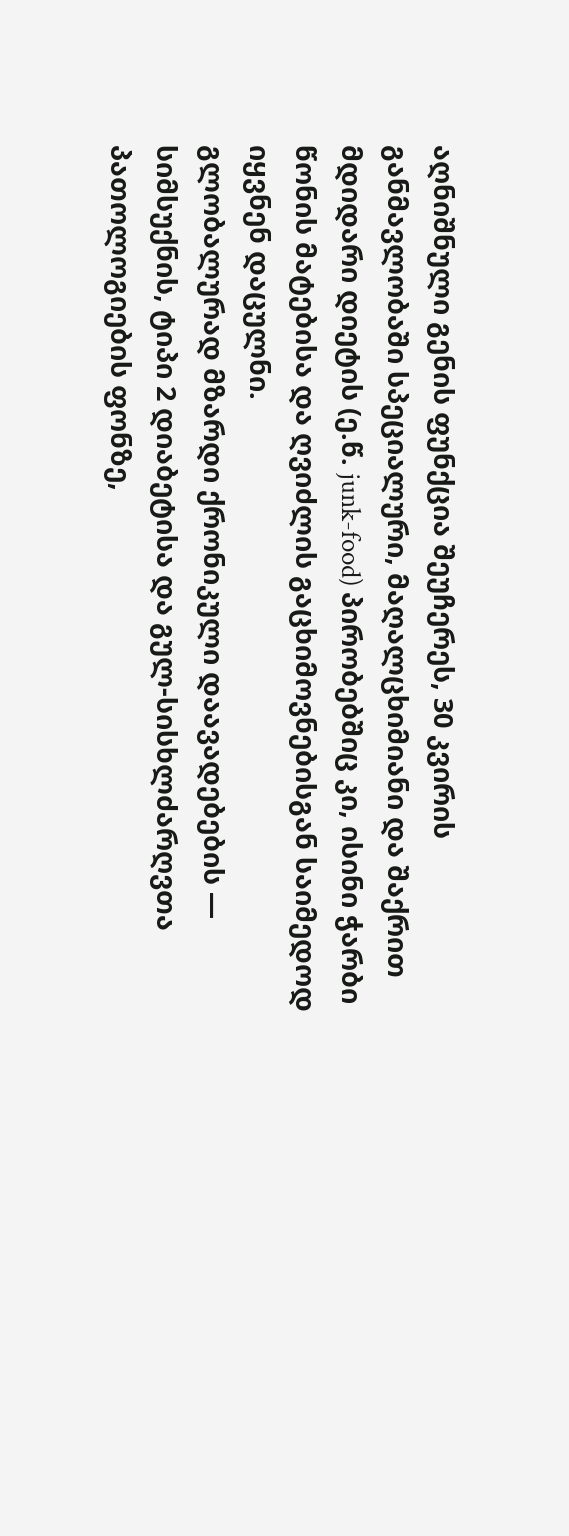აღნიშნული გენის ფუნქცია შეუჩერეს, 30 კვირის განმავლობაში სპეციალური, მაღალცხიმიანი და შაქრით მდიდარი დიეტის (ე.წ. junk-food) პირობებშიც კი, ისინი ჭარბი წონის მატებისა და ღვიძლის გაცხიმოვნებისგან საიმედოდ იყვნენ დაცულნი.
გლობალურად მზარდი ქრონიკული დაავადებების — სიმსუქნის, ტიპი 2 დიაბეტისა და გულ-სისხლძარღვთა პათოლოგიების ფონზე,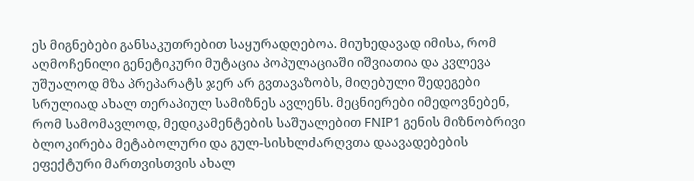ეს მიგნებები განსაკუთრებით საყურადღებოა. მიუხედავად იმისა, რომ აღმოჩენილი გენეტიკური მუტაცია პოპულაციაში იშვიათია და კვლევა უშუალოდ მზა პრეპარატს ჯერ არ გვთავაზობს, მიღებული შედეგები სრულიად ახალ თერაპიულ სამიზნეს ავლენს. მეცნიერები იმედოვნებენ, რომ სამომავლოდ, მედიკამენტების საშუალებით FNIP1 გენის მიზნობრივი ბლოკირება მეტაბოლური და გულ-სისხლძარღვთა დაავადებების ეფექტური მართვისთვის ახალ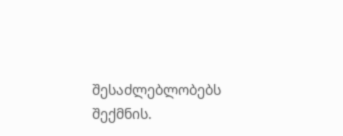შესაძლებლობებს შექმნის.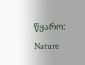წყარო: Nature